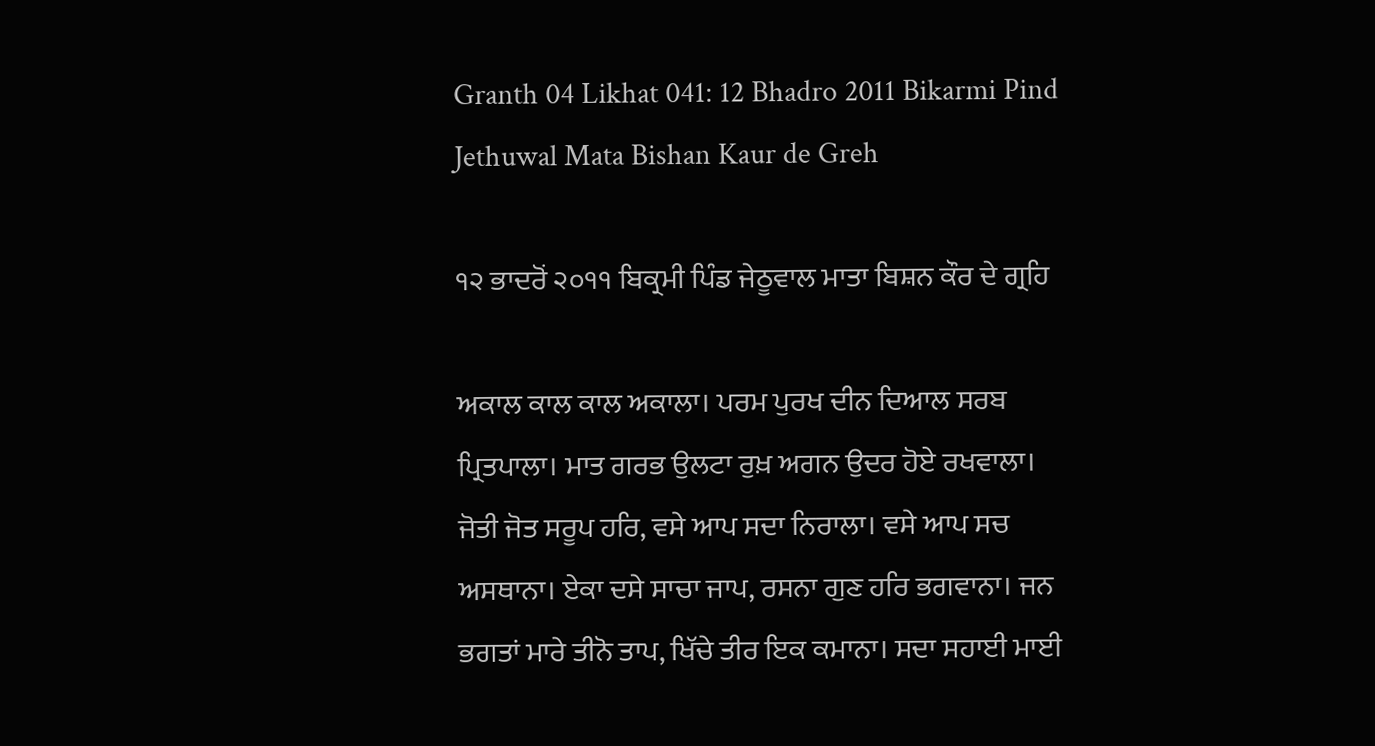Granth 04 Likhat 041: 12 Bhadro 2011 Bikarmi Pind Jethuwal Mata Bishan Kaur de Greh

੧੨ ਭਾਦਰੋਂ ੨੦੧੧ ਬਿਕ੍ਰਮੀ ਪਿੰਡ ਜੇਠੂਵਾਲ ਮਾਤਾ ਬਿਸ਼ਨ ਕੌਰ ਦੇ ਗ੍ਰਹਿ

ਅਕਾਲ ਕਾਲ ਕਾਲ ਅਕਾਲਾ। ਪਰਮ ਪੁਰਖ ਦੀਨ ਦਿਆਲ ਸਰਬ ਪ੍ਰਿਤਪਾਲਾ। ਮਾਤ ਗਰਭ ਉਲਟਾ ਰੁਖ਼ ਅਗਨ ਉਦਰ ਹੋਏ ਰਖਵਾਲਾ। ਜੋਤੀ ਜੋਤ ਸਰੂਪ ਹਰਿ, ਵਸੇ ਆਪ ਸਦਾ ਨਿਰਾਲਾ। ਵਸੇ ਆਪ ਸਚ ਅਸਥਾਨਾ। ਏਕਾ ਦਸੇ ਸਾਚਾ ਜਾਪ, ਰਸਨਾ ਗੁਣ ਹਰਿ ਭਗਵਾਨਾ। ਜਨ ਭਗਤਾਂ ਮਾਰੇ ਤੀਨੋ ਤਾਪ, ਖਿੱਚੇ ਤੀਰ ਇਕ ਕਮਾਨਾ। ਸਦਾ ਸਹਾਈ ਮਾਈ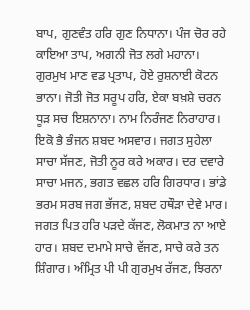ਬਾਪ, ਗੁਣਵੰਤ ਹਰਿ ਗੁਣ ਨਿਧਾਨਾ। ਪੰਜ ਚੋਰ ਰਹੇ ਕਾਇਆ ਤਾਪ, ਅਗਨੀ ਜੋਤ ਲਗੇ ਮਹਾਨਾ। ਗੁਰਮੁਖ ਮਾਣ ਵਡ ਪ੍ਰਤਾਪ, ਹੋਏ ਰੁਸ਼ਨਾਈ ਕੋਟਨ ਭਾਨਾ। ਜੋਤੀ ਜੋਤ ਸਰੂਪ ਹਰਿ, ਏਕਾ ਬਖ਼ਸ਼ੇ ਚਰਨ ਧੂੜ ਸਚ ਇਸ਼ਨਾਨਾ। ਨਾਮ ਨਿਰੰਜਣ ਨਿਰਾਹਾਰ। ਇਕੋ ਭੈ ਭੰਜਨ ਸ਼ਬਦ ਅਸਵਾਰ। ਜਗਤ ਸੁਹੇਲਾ ਸਾਚਾ ਸੱਜਣ, ਜੋਤੀ ਨੂਰ ਕਰੇ ਅਕਾਰ। ਦਰ ਦਵਾਰੇ ਸਾਚਾ ਮਜਨ, ਭਗਤ ਵਛਲ ਹਰਿ ਗਿਰਧਾਰ। ਭਾਂਡੇ ਭਰਮ ਸਰਬ ਜਗ ਭੱਜਣ, ਸ਼ਬਦ ਹਥੌੜਾ ਦੇਵੇ ਮਾਰ। ਜਗਤ ਪਿਤ ਹਰਿ ਪੜਦੇ ਕੱਜਣ, ਲੋਕਮਾਤ ਨਾ ਆਏ ਹਾਰ। ਸ਼ਬਦ ਦਮਾਮੇ ਸਾਚੇ ਵੱਜਣ, ਸਾਚੇ ਕਰੇ ਤਨ ਸ਼ਿੰਗਾਰ। ਅੰਮ੍ਰਿਤ ਪੀ ਪੀ ਗੁਰਮੁਖ ਰੱਜਣ, ਝਿਰਨਾ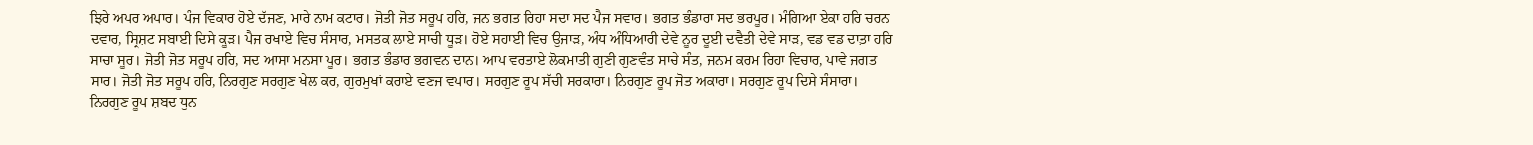ਝਿਰੇ ਅਪਰ ਅਪਾਰ। ਪੰਜ ਵਿਕਾਰ ਹੋਏ ਦੱਜਣ, ਮਾਰੇ ਨਾਮ ਕਟਾਰ। ਜੋਤੀ ਜੋਤ ਸਰੂਪ ਹਰਿ, ਜਨ ਭਗਤ ਰਿਹਾ ਸਦਾ ਸਦ ਪੈਜ ਸਵਾਰ। ਭਗਤ ਭੰਡਾਰਾ ਸਦ ਭਰਪੂਰ। ਮੰਗਿਆ ਏਕਾ ਹਰਿ ਚਰਨ ਦਵਾਰ, ਸ੍ਰਿਸ਼ਟ ਸਬਾਈ ਦਿਸੇ ਕੂੜ। ਪੈਜ ਰਖਾਏ ਵਿਚ ਸੰਸਾਰ, ਮਸਤਕ ਲਾਏ ਸਾਚੀ ਧੂੜ। ਹੋਏ ਸਹਾਈ ਵਿਚ ਉਜਾੜ, ਅੰਧ ਅੰਧਿਆਰੀ ਦੇਵੇ ਨੂਰ ਦੂਈ ਦਵੈਤੀ ਦੇਵੇ ਸਾੜ, ਵਡ ਵਡ ਦਾਤ਼ਾ ਹਰਿ ਸਾਚਾ ਸੂਰ। ਜੋਤੀ ਜੋਤ ਸਰੂਪ ਹਰਿ, ਸਦ ਆਸਾ ਮਨਸਾ ਪੂਰ। ਭਗਤ ਭੰਡਾਰ ਭਗਵਨ ਦਾਨ। ਆਪ ਵਰਤਾਏ ਲੋਕਮਾਤੀ ਗੁਣੀ ਗੁਣਵੰਤ ਸਾਚੇ ਸੰਤ, ਜਨਮ ਕਰਮ ਰਿਹਾ ਵਿਚਾਰ, ਪਾਵੇ ਜਗਤ ਸਾਰ। ਜੋਤੀ ਜੋਤ ਸਰੂਪ ਹਰਿ, ਨਿਰਗੁਣ ਸਰਗੁਣ ਖੇਲ ਕਰ, ਗੁਰਮੁਖਾਂ ਕਰਾਏ ਵਣਜ ਵਪਾਰ। ਸਰਗੁਣ ਰੂਪ ਸੱਚੀ ਸਰਕਾਰਾ। ਨਿਰਗੁਣ ਰੂਪ ਜੋਤ ਅਕਾਰਾ। ਸਰਗੁਣ ਰੂਪ ਦਿਸੇ ਸੰਸਾਰਾ। ਨਿਰਗੁਣ ਰੂਪ ਸ਼ਬਦ ਧੁਨ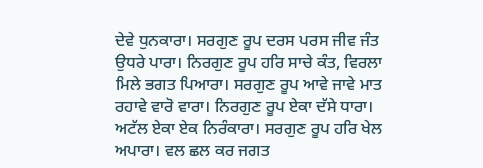ਦੇਵੇ ਧੁਨਕਾਰਾ। ਸਰਗੁਣ ਰੂਪ ਦਰਸ ਪਰਸ ਜੀਵ ਜੰਤ ਉਧਰੇ ਪਾਰਾ। ਨਿਰਗੁਣ ਰੂਪ ਹਰਿ ਸਾਚੇ ਕੰਤ, ਵਿਰਲਾ ਮਿਲੇ ਭਗਤ ਪਿਆਰਾ। ਸਰਗੁਣ ਰੂਪ ਆਵੇ ਜਾਵੇ ਮਾਤ ਰਹਾਵੇ ਵਾਰੋ ਵਾਰਾ। ਨਿਰਗੁਣ ਰੂਪ ਏਕਾ ਦੱਸੇ ਧਾਰਾ। ਅਟੱਲ ਏਕਾ ਏਕ ਨਿਰੰਕਾਰਾ। ਸਰਗੁਣ ਰੂਪ ਹਰਿ ਖੇਲ ਅਪਾਰਾ। ਵਲ ਛਲ ਕਰ ਜਗਤ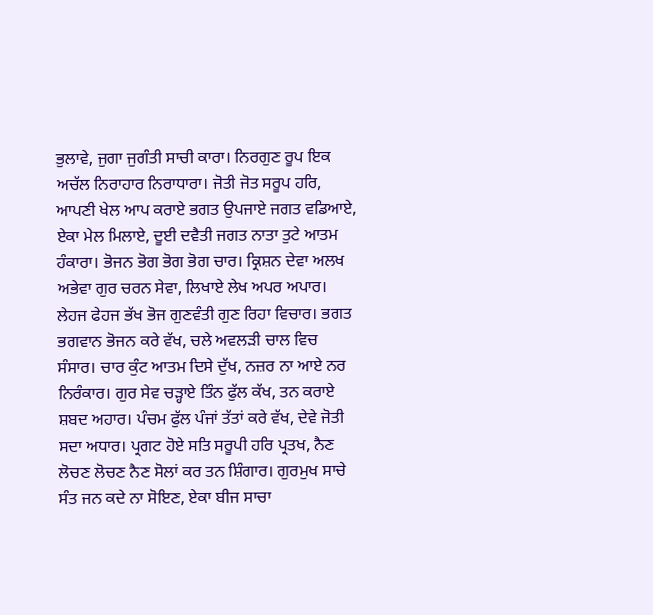ਭੁਲਾਵੇ, ਜੁਗਾ ਜੁਗੰਤੀ ਸਾਚੀ ਕਾਰਾ। ਨਿਰਗੁਣ ਰੂਪ ਇਕ ਅਚੱਲ ਨਿਰਾਹਾਰ ਨਿਰਾਧਾਰਾ। ਜੋਤੀ ਜੋਤ ਸਰੂਪ ਹਰਿ, ਆਪਣੀ ਖੇਲ ਆਪ ਕਰਾਏ ਭਗਤ ਉਪਜਾਏ ਜਗਤ ਵਡਿਆਏ, ਏਕਾ ਮੇਲ ਮਿਲਾਏ, ਦੂਈ ਦਵੈਤੀ ਜਗਤ ਨਾਤਾ ਤੁਟੇ ਆਤਮ ਹੰਕਾਰਾ। ਭੋਜਨ ਭੋਗ ਭੋਗ ਭੋਗ ਚਾਰ। ਕ੍ਰਿਸ਼ਨ ਦੇਵਾ ਅਲਖ ਅਭੇਵਾ ਗੁਰ ਚਰਨ ਸੇਵਾ, ਲਿਖਾਏ ਲੇਖ ਅਪਰ ਅਪਾਰ। ਲੇਹਜ ਫੇਹਜ ਭੱਖ ਭੋਜ ਗੁਣਵੰਤੀ ਗੁਣ ਰਿਹਾ ਵਿਚਾਰ। ਭਗਤ ਭਗਵਾਨ ਭੋਜਨ ਕਰੇ ਵੱਖ, ਚਲੇ ਅਵਲੜੀ ਚਾਲ ਵਿਚ ਸੰਸਾਰ। ਚਾਰ ਕੁੰਟ ਆਤਮ ਦਿਸੇ ਦੁੱਖ, ਨਜ਼ਰ ਨਾ ਆਏ ਨਰ ਨਿਰੰਕਾਰ। ਗੁਰ ਸੇਵ ਚੜ੍ਹਾਏ ਤਿੰਨ ਫੁੱਲ ਕੱਖ, ਤਨ ਕਰਾਏ ਸ਼ਬਦ ਅਹਾਰ। ਪੰਚਮ ਫੁੱਲ ਪੰਜਾਂ ਤੱਤਾਂ ਕਰੇ ਵੱਖ, ਦੇਵੇ ਜੋਤੀ ਸਦਾ ਅਧਾਰ। ਪ੍ਰਗਟ ਹੋਏ ਸਤਿ ਸਰੂਪੀ ਹਰਿ ਪ੍ਰਤਖ, ਨੈਣ ਲੋਚਣ ਲੋਚਣ ਨੈਣ ਸੋਲਾਂ ਕਰ ਤਨ ਸ਼ਿੰਗਾਰ। ਗੁਰਮੁਖ ਸਾਚੇ ਸੰਤ ਜਨ ਕਦੇ ਨਾ ਸੋਇਣ, ਏਕਾ ਬੀਜ ਸਾਚਾ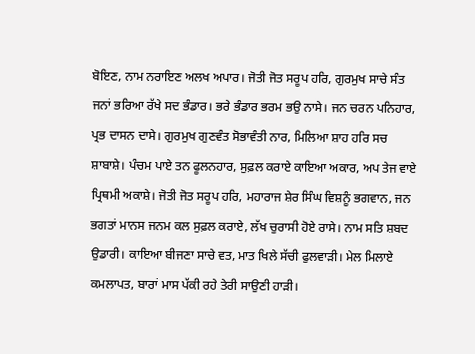ਬੋਇਣ, ਨਾਮ ਨਰਾਇਣ ਅਲਖ ਅਪਾਰ। ਜੋਤੀ ਜੋਤ ਸਰੂਪ ਹਰਿ, ਗੁਰਮੁਖ ਸਾਚੇ ਸੰਤ ਜਨਾਂ ਭਰਿਆ ਰੱਖੇ ਸਦ ਭੰਡਾਰ। ਭਰੇ ਭੰਡਾਰ ਭਰਮ ਭਉ ਨਾਸੇ। ਜਨ ਚਰਨ ਪਨਿਹਾਰ, ਪ੍ਰਭ ਦਾਸਨ ਦਾਸੇ। ਗੁਰਮੁਖ ਗੁਣਵੰਤ ਸੋਭਾਵੰਤੀ ਨਾਰ, ਮਿਲਿਆ ਸ਼ਾਹ ਹਰਿ ਸਚ ਸ਼ਾਬਾਸ਼ੇ। ਪੰਚਮ ਪਾਏ ਤਨ ਫੂਲਨਹਾਰ, ਸੁਫ਼ਲ ਕਰਾਏ ਕਾਇਆ ਅਕਾਰ, ਅਪ ਤੇਜ ਵਾਏ ਪ੍ਰਿਥਮੀ ਅਕਾਸ਼ੇ। ਜੋਤੀ ਜੋਤ ਸਰੂਪ ਹਰਿ, ਮਹਾਰਾਜ ਸ਼ੇਰ ਸਿੰਘ ਵਿਸ਼ਨੂੰ ਭਗਵਾਨ, ਜਨ ਭਗਤਾਂ ਮਾਨਸ ਜਨਮ ਕਲ ਸੁਫ਼ਲ ਕਰਾਏ, ਲੱਖ ਚੁਰਾਸੀ ਹੋਏ ਰਾਸੇ। ਨਾਮ ਸਤਿ ਸ਼ਬਦ ਉਡਾਰੀ। ਕਾਇਆ ਬੀਜਣਾ ਸਾਚੇ ਵਤ, ਮਾਤ ਖਿਲੇ ਸੱਚੀ ਫੁਲਵਾੜੀ। ਮੇਲ ਮਿਲਾਏ ਕਮਲਾਪਤ, ਬਾਰਾਂ ਮਾਸ ਪੱਕੀ ਰਹੇ ਤੇਰੀ ਸਾਉਣੀ ਹਾੜੀ।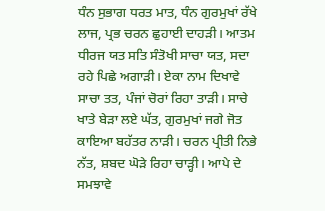ਧੰਨ ਸੁਭਾਗ ਧਰਤ ਮਾਤ, ਧੰਨ ਗੁਰਮੁਖਾਂ ਰੱਖੇ ਲਾਜ, ਪ੍ਰਭ ਚਰਨ ਛੁਹਾਈ ਦਾਹੜੀ। ਆਤਮ ਧੀਰਜ ਯਤ ਸਤਿ ਸੰਤੋਖੀ ਸਾਚਾ ਯਤ, ਸਦਾ ਰਹੇ ਪਿਛੇ ਅਗਾੜੀ। ਏਕਾ ਨਾਮ ਦਿਖਾਵੇ ਸਾਚਾ ਤਤ, ਪੰਜਾਂ ਚੋਰਾਂ ਰਿਹਾ ਤਾੜੀ। ਸਾਚੇ ਖਾਤੇ ਬੇੜਾ ਲਏ ਘੱਤ, ਗੁਰਮੁਖਾਂ ਜਗੇ ਜੋਤ ਕਾਇਆ ਬਹੱਤਰ ਨਾੜੀ। ਚਰਨ ਪ੍ਰੀਤੀ ਨਿਭੇ ਨੱਤ, ਸ਼ਬਦ ਘੋੜੇ ਰਿਹਾ ਚਾੜ੍ਹੀ। ਆਪੇ ਦੇ ਸਮਝਾਵੇ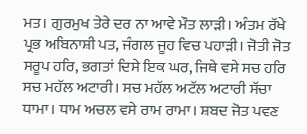ਮਤ। ਗੁਰਮੁਖ ਤੇਰੇ ਦਰ ਨਾ ਆਵੇ ਮੌਤ ਲਾੜੀ। ਅੰਤਮ ਰੱਖੇ ਪ੍ਰਭ ਅਬਿਨਾਸ਼ੀ ਪਤ, ਜੰਗਲ ਜੂਹ ਵਿਚ ਪਹਾੜੀ। ਜੋਤੀ ਜੋਤ ਸਰੂਪ ਹਰਿ, ਭਗਤਾਂ ਦਿਸੇ ਇਕ ਘਰ, ਜਿਥੇ ਵਸੇ ਸਚ ਹਰਿ ਸਚ ਮਹੱਲ ਅਟਾਰੀ। ਸਚ ਮਹੱਲ ਅਟੱਲ ਅਟਾਰੀ ਸੱਚਾ ਧਾਮਾ। ਧਾਮ ਅਚਲ ਵਸੇ ਰਾਮ ਰਾਮਾ। ਸ਼ਬਦ ਜੋਤ ਪਵਣ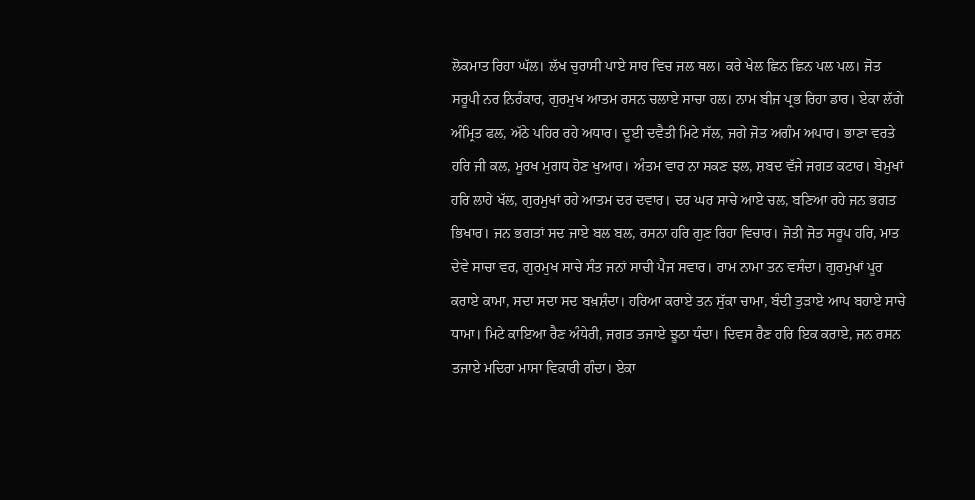ਲੋਕਮਾਤ ਰਿਹਾ ਘੱਲ। ਲੱਖ ਚੁਰਾਸੀ ਪਾਏ ਸਾਰ ਵਿਚ ਜਲ ਥਲ। ਕਰੇ ਖੇਲ ਛਿਨ ਛਿਨ ਪਲ ਪਲ। ਜੋਤ ਸਰੂਪੀ ਨਰ ਨਿਰੰਕਾਰ, ਗੁਰਮੁਖ ਆਤਮ ਰਸਨ ਚਲਾਏ ਸਾਚਾ ਹਲ। ਨਾਮ ਬੀਜ ਪ੍ਰਭ ਰਿਹਾ ਡਾਰ। ਏਕਾ ਲੱਗੇ ਅੰਮ੍ਰਿਤ ਫਲ, ਅੱਠੇ ਪਹਿਰ ਰਹੇ ਅਧਾਰ। ਦੂਈ ਦਵੈਤੀ ਮਿਟੇ ਸੱਲ, ਜਗੇ ਜੋਤ ਅਗੰਮ ਅਪਾਰ। ਭਾਣਾ ਵਰਤੇ ਹਰਿ ਜੀ ਕਲ, ਮੂਰਖ ਮੁਗਧ ਹੋਣ ਖੁਆਰ। ਅੰਤਮ ਵਾਰ ਨਾ ਸਕਣ ਝਲ, ਸ਼ਬਦ ਵੱਜੇ ਜਗਤ ਕਟਾਰ। ਬੇਮੁਖਾਂ ਹਰਿ ਲਾਹੇ ਖੱਲ, ਗੁਰਮੁਖਾਂ ਰਹੇ ਆਤਮ ਦਰ ਦਵਾਰ। ਦਰ ਘਰ ਸਾਚੇ ਆਏ ਚਲ, ਬਣਿਆ ਰਹੇ ਜਨ ਭਗਤ ਭਿਖਾਰ। ਜਨ ਭਗਤਾਂ ਸਦ ਜਾਏ ਬਲ ਬਲ, ਰਸਨਾ ਹਰਿ ਗੁਣ ਰਿਹਾ ਵਿਚਾਰ। ਜੋਤੀ ਜੋਤ ਸਰੂਪ ਹਰਿ, ਮਾਤ ਦੇਵੇ ਸਾਚਾ ਵਰ, ਗੁਰਮੁਖ ਸਾਚੇ ਸੰਤ ਜਨਾਂ ਸਾਚੀ ਪੈਜ ਸਵਾਰ। ਰਾਮ ਨਾਮਾ ਤਨ ਵਸੰਦਾ। ਗੁਰਮੁਖਾਂ ਪੂਰ ਕਰਾਏ ਕਾਮਾ, ਸਦਾ ਸਦਾ ਸਦ ਬਖ਼ਸ਼ੰਦਾ। ਹਰਿਆ ਕਰਾਏ ਤਨ ਸੁੱਕਾ ਚਾਮਾ, ਬੰਦੀ ਤੁੜਾਏ ਆਪ ਬਹਾਏ ਸਾਚੇ ਧਾਮਾ। ਮਿਟੇ ਕਾਇਆ ਰੈਣ ਅੰਧੇਰੀ, ਜਗਤ ਤਜਾਏ ਝੂਠਾ ਧੰਦਾ। ਦਿਵਸ ਰੈਣ ਹਰਿ ਇਕ ਕਰਾਏ, ਜਨ ਰਸਨ ਤਜਾਏ ਮਦਿਰਾ ਮਾਸਾ ਵਿਕਾਰੀ ਗੰਦਾ। ਏਕਾ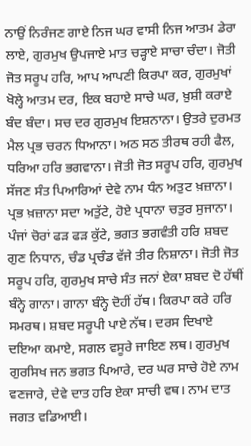ਨਾਉਂ ਨਿਰੰਜਣ ਗਾਏ ਨਿਜ ਘਰ ਵਾਸੀ ਨਿਜ ਆਤਮ ਡੇਰਾ ਲਾਏ, ਗੁਰਮੁਖ ਉਪਜਾਏ ਮਾਤ ਚੜ੍ਹਾਏ ਸਾਚਾ ਚੰਦਾ। ਜੋਤੀ ਜੋਤ ਸਰੂਪ ਹਰਿ, ਆਪ ਆਪਣੀ ਕਿਰਪਾ ਕਰ, ਗੁਰਮੁਖਾਂ ਖੋਲ੍ਹੇ ਆਤਮ ਦਰ, ਇਕ ਬਹਾਏ ਸਾਚੇ ਘਰ, ਖ਼ੁਸ਼ੀ ਕਰਾਏ ਬੰਦ ਬੰਦਾ। ਸਚ ਦਰ ਗੁਰਮੁਖ ਇਸ਼ਨਾਨਾ। ਉਤਰੇ ਦੁਰਮਤ ਮੈਲ ਪ੍ਰਭ ਚਰਨ ਧਿਆਨਾ। ਅਠ ਸਠ ਤੀਰਥ ਰਹੀ ਫੈਲ, ਧਰਿਆ ਹਰਿ ਭਗਵਾਨਾ। ਜੋਤੀ ਜੋਤ ਸਰੂਪ ਹਰਿ, ਗੁਰਮੁਖ ਸੱਜਣ ਸੰਤ ਪਿਆਰਿਆਂ ਦੇਵੇ ਨਾਮ ਧੰਨ ਅਤੁਟ ਖ਼ਜ਼ਾਨਾ। ਪ੍ਰਭ ਖ਼ਜ਼ਾਨਾ ਸਦਾ ਅਤੁੱਟੇ, ਹੋਏ ਪ੍ਰਧਾਨਾ ਚਤੁਰ ਸੁਜਾਨਾ। ਪੰਜਾਂ ਚੋਰਾਂ ਫੜ ਫੜ ਕੁੱਟੇ, ਭਗਤ ਭਗਵੰਤੀ ਹਰਿ ਸ਼ਬਦ ਗੁਣ ਨਿਧਾਨ, ਚੰਡ ਪ੍ਰਚੰਡ ਵੱਜੇ ਤੀਰ ਨਿਸ਼ਾਨਾ। ਜੋਤੀ ਜੋਤ ਸਰੂਪ ਹਰਿ, ਗੁਰਮੁਖ ਸਾਚੇ ਸੰਤ ਜਨਾਂ ਏਕਾ ਸ਼ਬਦ ਦੋ ਹੱਥੀਂ ਬੰਨ੍ਹੇ ਗਾਨਾ। ਗਾਨਾ ਬੰਨ੍ਹੇ ਦੋਹੀਂ ਹੱਥ। ਕਿਰਪਾ ਕਰੇ ਹਰਿ ਸਮਰਥ। ਸ਼ਬਦ ਸਰੂਪੀ ਪਾਏ ਨੱਥ। ਦਰਸ ਦਿਖਾਏ ਦਇਆ ਕਮਾਏ, ਸਗਲ ਵਸੂਰੇ ਜਾਇਣ ਲਥ। ਗੁਰਮੁਖ ਗੁਰਸਿਖ ਜਨ ਭਗਤ ਪਿਆਰੇ, ਦਰ ਘਰ ਸਾਚੇ ਹੋਏ ਨਾਮ ਵਣਜਾਰੇ, ਦੇਵੇ ਦਾਤ ਹਰਿ ਏਕਾ ਸਾਚੀ ਵਥ। ਨਾਮ ਦਾਤ ਜਗਤ ਵਡਿਆਈ।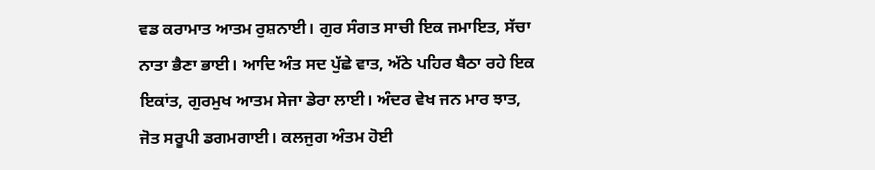ਵਡ ਕਰਾਮਾਤ ਆਤਮ ਰੁਸ਼ਨਾਈ। ਗੁਰ ਸੰਗਤ ਸਾਚੀ ਇਕ ਜਮਾਇਤ, ਸੱਚਾ ਨਾਤਾ ਭੈਣਾ ਭਾਈ। ਆਦਿ ਅੰਤ ਸਦ ਪੁੱਛੇ ਵਾਤ, ਅੱਠੇ ਪਹਿਰ ਬੈਠਾ ਰਹੇ ਇਕ ਇਕਾਂਤ, ਗੁਰਮੁਖ ਆਤਮ ਸੇਜਾ ਡੇਰਾ ਲਾਈ। ਅੰਦਰ ਵੇਖ ਜਨ ਮਾਰ ਝਾਤ, ਜੋਤ ਸਰੂਪੀ ਡਗਮਗਾਈ। ਕਲਜੁਗ ਅੰਤਮ ਹੋਈ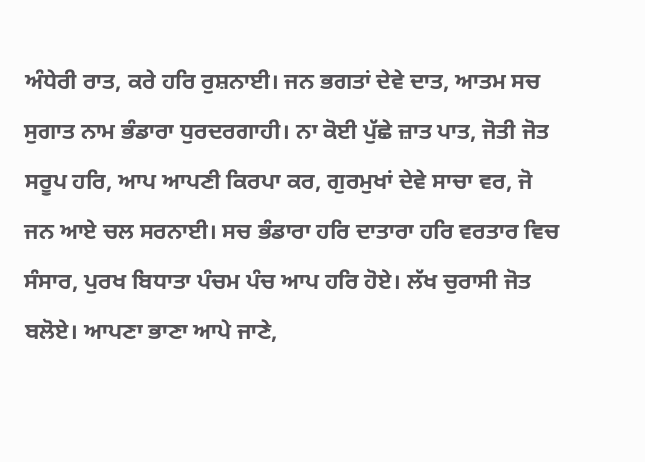ਅੰਧੇਰੀ ਰਾਤ, ਕਰੇ ਹਰਿ ਰੁਸ਼ਨਾਈ। ਜਨ ਭਗਤਾਂ ਦੇਵੇ ਦਾਤ, ਆਤਮ ਸਚ ਸੁਗਾਤ ਨਾਮ ਭੰਡਾਰਾ ਧੁਰਦਰਗਾਹੀ। ਨਾ ਕੋਈ ਪੁੱਛੇ ਜ਼ਾਤ ਪਾਤ, ਜੋਤੀ ਜੋਤ ਸਰੂਪ ਹਰਿ, ਆਪ ਆਪਣੀ ਕਿਰਪਾ ਕਰ, ਗੁਰਮੁਖਾਂ ਦੇਵੇ ਸਾਚਾ ਵਰ, ਜੋ ਜਨ ਆਏ ਚਲ ਸਰਨਾਈ। ਸਚ ਭੰਡਾਰਾ ਹਰਿ ਦਾਤਾਰਾ ਹਰਿ ਵਰਤਾਰ ਵਿਚ ਸੰਸਾਰ, ਪੁਰਖ ਬਿਧਾਤਾ ਪੰਚਮ ਪੰਚ ਆਪ ਹਰਿ ਹੋਏ। ਲੱਖ ਚੁਰਾਸੀ ਜੋਤ ਬਲੋਏ। ਆਪਣਾ ਭਾਣਾ ਆਪੇ ਜਾਣੇ,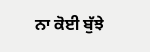ਨਾ ਕੋਈ ਬੁੱਝੇ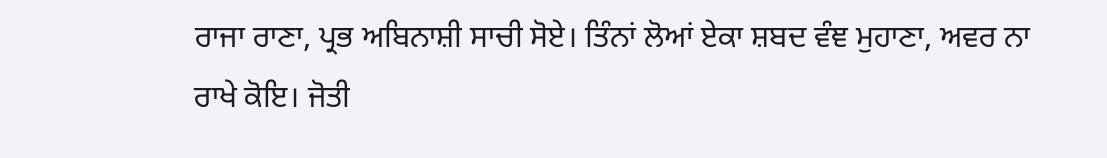ਰਾਜਾ ਰਾਣਾ, ਪ੍ਰਭ ਅਬਿਨਾਸ਼ੀ ਸਾਚੀ ਸੋਏ। ਤਿੰਨਾਂ ਲੋਆਂ ਏਕਾ ਸ਼ਬਦ ਵੰਞ ਮੁਹਾਣਾ, ਅਵਰ ਨਾ ਰਾਖੇ ਕੋਇ। ਜੋਤੀ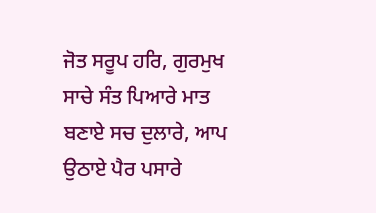ਜੋਤ ਸਰੂਪ ਹਰਿ, ਗੁਰਮੁਖ ਸਾਚੇ ਸੰਤ ਪਿਆਰੇ ਮਾਤ ਬਣਾਏ ਸਚ ਦੁਲਾਰੇ, ਆਪ ਉਠਾਏ ਪੈਰ ਪਸਾਰੇ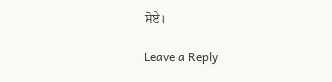ਸੋਏ।

Leave a Reply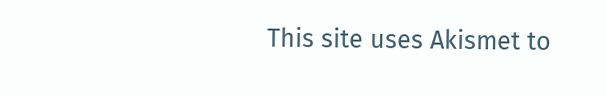This site uses Akismet to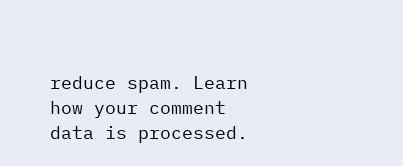reduce spam. Learn how your comment data is processed.